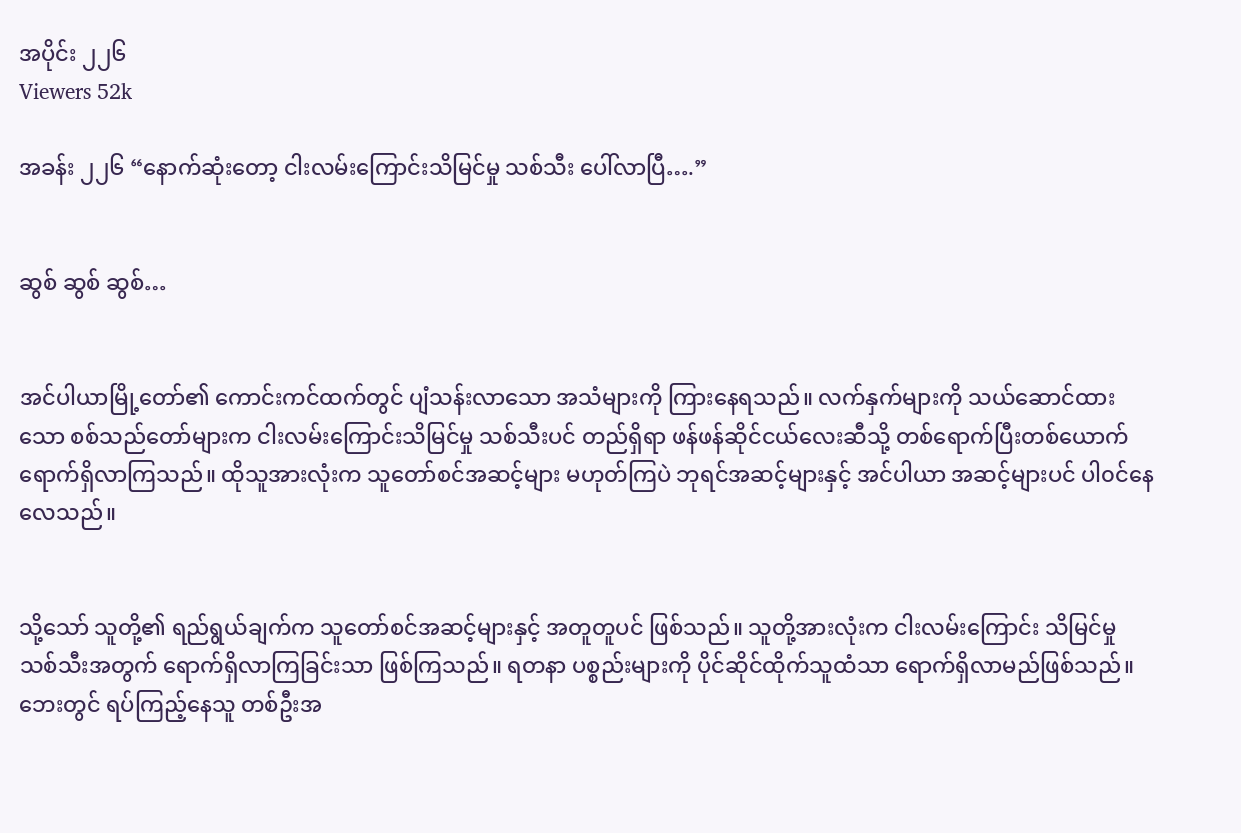အပိုင်း ၂၂၆
Viewers 52k

အခန်း ၂၂၆ “နောက်ဆုံးတော့ ငါးလမ်းကြောင်းသိမြင်မှု သစ်သီး ပေါ်လာပြီ….”


ဆွစ် ဆွစ် ဆွစ်…


အင်ပါယာမြို့တော်၏ ကောင်းကင်ထက်တွင် ပျံသန်းလာသော အသံများကို ကြားနေရသည်။ လက်နှက်များကို သယ်ဆောင်ထားသော စစ်သည်တော်များက ငါးလမ်းကြောင်းသိမြင်မှု သစ်သီးပင် တည်ရှိရာ ဖန်ဖန်ဆိုင်ငယ်လေးဆီသို့ တစ်ရောက်ပြီးတစ်ယောက် ရောက်ရှိလာကြသည်။ ထိုသူအားလုံးက သူတော်စင်အဆင့်များ မဟုတ်ကြပဲ ဘုရင်အဆင့်များနှင့် အင်ပါယာ အဆင့်များပင် ပါ၀င်နေလေသည်။


သို့သော် သူတို့၏ ရည်ရွယ်ချက်က သူတော်စင်အဆင့်များနှင့် အတူတူပင် ဖြစ်သည်။ သူတို့အားလုံးက ငါးလမ်းကြောင်း သိမြင်မှု သစ်သီးအတွက် ရောက်ရှိလာကြခြင်းသာ ဖြစ်ကြသည်။ ရတနာ ပစ္စည်းများကို ပိုင်ဆိုင်ထိုက်သူထံသာ ရောက်ရှိလာမည်ဖြစ်သည်။ ဘေးတွင် ရပ်ကြည့်နေသူ တစ်ဦးအ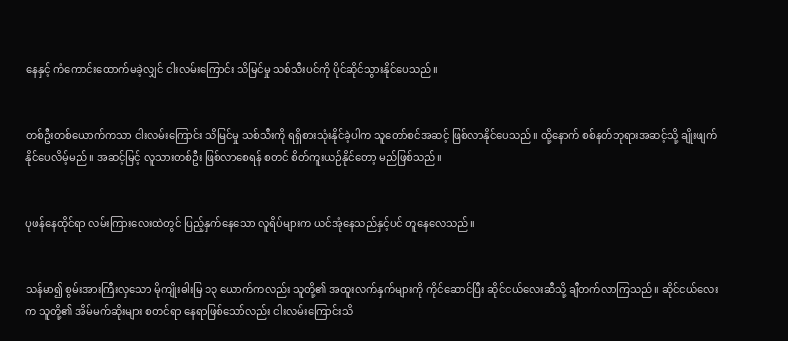နေနှင့် ကံကောင်းထောက်မခဲ့လျှင် ငါးလမ်းကြောင်း သိမြင်မှု သစ်သီးပင်ကို ပိုင်ဆိုင်သွားနိုင်ပေသည်။


တစ်ဦးတစ်ယောက်ကသာ ငါးလမ်းကြောင်း သိမြင်မှု သစ်သီးကို ရရှိစားသုံးနိုင်ခဲ့ပါက သူတော်စင်အဆင့် ဖြစ်လာနိုင်ပေသည်။ ထို့နောက် စစ်နတ်ဘုရားအဆင့်သို့ ချိုးဖျက်နိုင်ပေလိမ့်မည်။ အဆင့်မြင့် လူသားတစ်ဦး ဖြစ်လာစေရန် စတင် စိတ်ကူးယဉ်နိုင်တော့ မည်ဖြစ်သည်။


ပုဖန်နေထိုင်ရာ လမ်းကြားလေးထဲတွင် ပြည့်နှက်နေသော လူရိပ်များက ယင်အုံနေသည်နှင့်ပင် တူနေလေသည်။


သန်မာ၍ စွမ်းအားကြီးလှသော မိုကျိုးဓါးမြ ၁၃ ယောက်ကလည်း သူတို့၏ အထူးလက်နှက်များကို ကိုင်ဆောင်ပြီး ဆိုင်ငယ်လေးဆီသို့ ချီတက်လာကြသည်။ ဆိုင်ငယ်လေးက သူတို့၏ အိမ်မက်ဆိုးများ စတင်ရာ နေရာဖြစ်သော်လည်း ငါးလမ်းကြောင်းသိ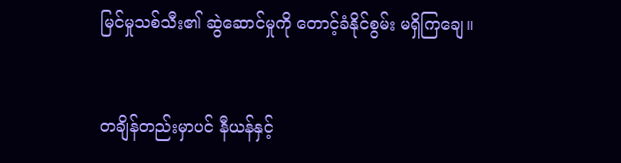မြင်မှုသစ်သီး၏ ဆွဲဆောင်မှုကို တောင့်ခံနိုင်စွမ်း မရှိကြချေ။


တချိန်တည်းမှာပင် နီယန်နှင့်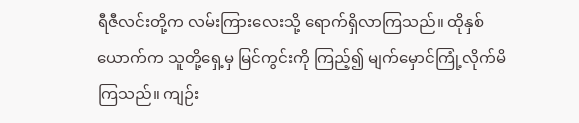ရီဇီလင်းတို့က လမ်းကြားလေးသို့ ရောက်ရှိလာကြသည်။ ထိုနှစ်ယောက်က သူတို့ရှေ့မှ မြင်ကွင်းကို ကြည့်၍ မျက်မှောင်ကြုံ့လိုက်မိကြသည်။ ကျဉ်း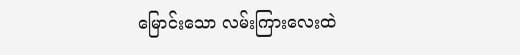မြောင်းသော လမ်းကြားလေးထဲ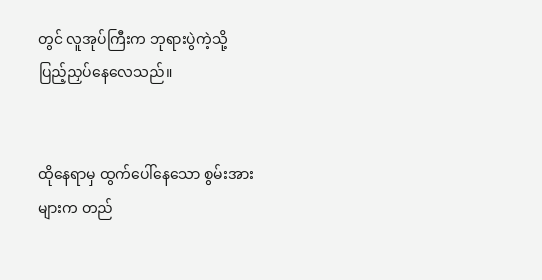တွင် လူအုပ်ကြီးက ဘုရားပွဲကဲ့သို့ ပြည့်ညှပ်နေလေသည်။


ထိုနေရာမှ ထွက်ပေါ်နေသော စွမ်းအားများက တည်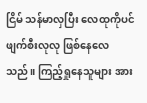ငြိမ် သန်မာလှပြီး လေထုကိုပင် ဖျက်စီးလုလု ဖြစ်နေလေသည်။ ကြည့်ရှုနေသူများ အား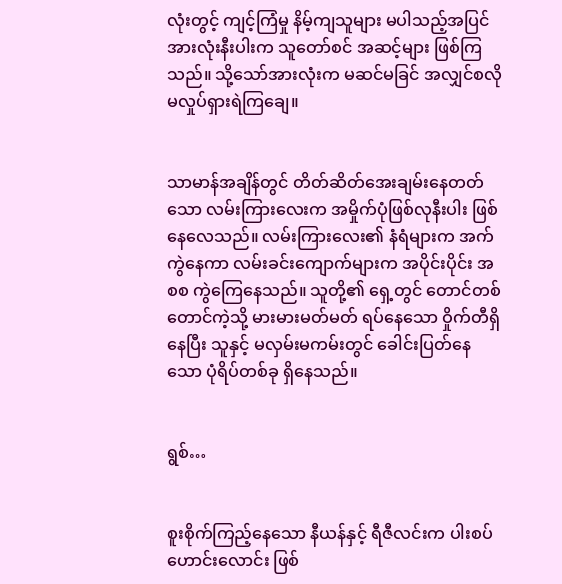လုံးတွင့် ကျင့်ကြံမှု နိမ့်ကျသူများ မပါသည့်အပြင် အားလုံးနီးပါးက သူတော်စင် အဆင့်များ ဖြစ်ကြသည်။ သို့သော်အားလုံးက မဆင်မခြင် အလျှင်စလို မလှုပ်ရှားရဲကြချေ။


သာမာန်အချိန်တွင် တိတ်ဆိတ်အေးချမ်းနေတတ်သော လမ်းကြားလေးက အမှိုက်ပုံဖြစ်လုနီးပါး ဖြစ်နေလေသည်။ လမ်းကြားလေး၏ နံရံများက အက်ကွဲနေကာ လမ်းခင်းကျောက်များက အပိုင်းပိုင်း အစစ ကွဲကြေနေသည်။ သူတို့၏ ရှေ့တွင် တောင်တစ်တောင်ကဲ့သို့ မားမားမတ်မတ် ရပ်နေသော ဝှိုက်တီရှိနေပြီး သူနှင့် မလှမ်းမကမ်းတွင် ခေါင်းပြတ်နေသော ပုံရိပ်တစ်ခု ရှိနေသည်။


ရွစ်…


စူးစိုက်ကြည့်နေသော နီယန်နှင့် ရီဇီလင်းက ပါးစပ်ဟောင်းလောင်း ဖြစ်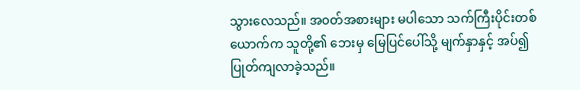သွားလေသည်။ အ၀တ်အစားများ မပါသော သက်ကြီးပိုင်းတစ်ယောက်က သူတို့၏ ဘေးမှ မြေပြင်ပေါ်သို့ မျက်နှာနှင့် အပ်၍ ပြုတ်ကျလာခဲ့သည်။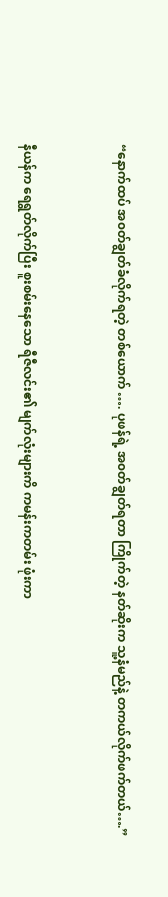“နောက်ထပ် အ၀တ်ချွတ်ခံလိုက်ရတဲ့ တစ်ယောက် …. ပုဖန်ရဲ့ အ၀တ်ချွတ်ရတာ ကြိုက်တဲ့ နတ်ဆိုးက သူ့နံမည်နဲ့ တကယ်လိုက်ဖက်တယ်….”


နီယန်က ရေရွတ်လိုက်ပြီး စူးစမ်းနေသော ရီဇီလင်း၏ မျက်လုံးများကိ ကမန်းကတမ်း ဖုံးကာ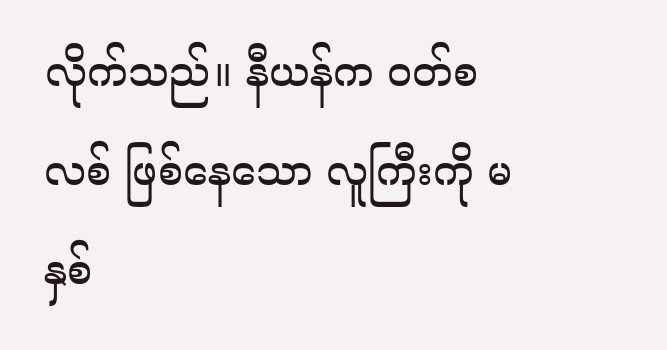လိုက်သည်။ နီယန်က ၀တ်စလစ် ဖြစ်နေသော လူကြီးကို မနှစ်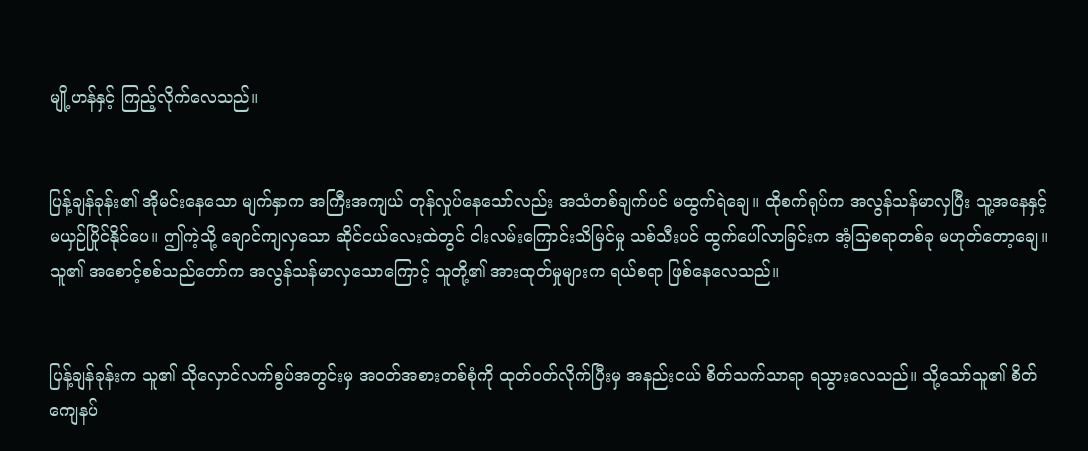မျို့ဟန်နှင့် ကြည့်လိုက်လေသည်။


ပြန့်ချန်ခုန်း၏ အိုမင်းနေသော မျက်နှာက အကြီးအကျယ် တုန်လှုပ်နေသော်လည်း အသံတစ်ချက်ပင် မထွက်ရဲချေ။ ထိုစက်ရုပ်က အလွန်သန်မာလှပြီး သူ့အနေနှင့် မယှဉ်ပြိုင်နိုင်ပေ။ ဤကဲ့သို့ ချောင်ကျလှသော ဆိုင်ငယ်လေးထဲတွင် ငါးလမ်းကြောင်းသိမြင်မှု သစ်သီးပင် ထွက်ပေါ်လာခြင်းက အံ့သြစရာတစ်ခု မဟုတ်တော့ချေ။ သူ၏ အစောင့်စစ်သည်တော်က အလွန်သန်မာလှသောကြောင့် သူတို့၏ အားထုတ်မှုများက ရယ်စရာ ဖြစ်နေလေသည်။


ပြန့်ချန်ခုန်းက သူ၏ သိုလှောင်လက်စွပ်အတွင်းမှ အ၀တ်အစားတစ်စုံကို ထုတ်၀တ်လိုက်ပြီးမှ အနည်းငယ် စိတ်သက်သာရာ ရသွားလေသည်။ သို့သော်သူ၏ စိတ်ကျေနပ်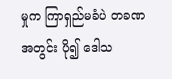မှုက ကြာရှည်မခံပဲ တခဏအတွင်း ပို၍ ဒေါသ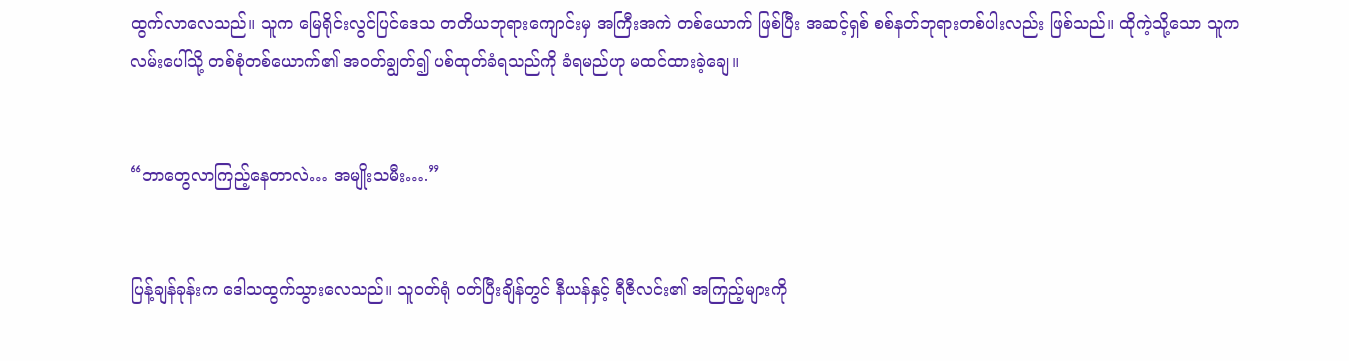ထွက်လာလေသည်။ သူက မြေရိုင်းလွင်ပြင်ဒေသ တတိယဘုရားကျောင်းမှ အကြီးအကဲ တစ်ယောက် ဖြစ်ပြီး အဆင့်ရှစ် စစ်နတ်ဘုရားတစ်ပါးလည်း ဖြစ်သည်။ ထိုကဲ့သို့သော သူက လမ်းပေါ်သို့ တစ်စုံတစ်ယောက်၏ အ၀တ်ချွတ်၍ ပစ်ထုတ်ခံရသည်ကို ခံရမည်ဟု မထင်ထားခဲ့ချေ။


“ဘာတွေလာကြည့်နေတာလဲ… အမျိုးသမီး….”


ပြန့်ချန်ခုန်းက ဒေါသထွက်သွားလေသည်။ သူ၀တ်ရုံ ၀တ်ပြီးချိန်တွင် နီယန်နှင့် ရီဇီလင်း၏ အကြည့်များကို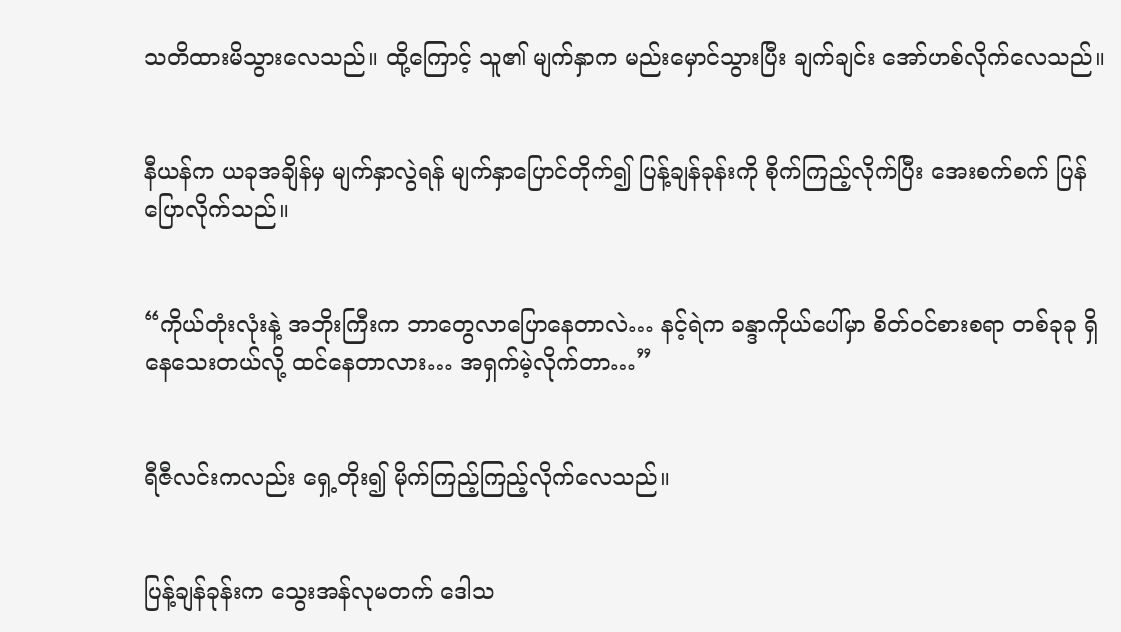သတိထားမိသွားလေသည်။ ထို့ကြောင့် သူ၏ မျက်နှာက မည်းမှောင်သွားပြီး ချက်ချင်း အော်ဟစ်လိုက်လေသည်။


နီယန်က ယခုအချိန်မှ မျက်နှာလွဲရန် မျက်နှာပြောင်တိုက်၍ ပြန့်ချန်ခုန်းကို စိုက်ကြည့်လိုက်ပြီး အေးစက်စက် ပြန်ပြောလိုက်သည်။


“ကိုယ်တုံးလုံးနဲ့ အဘိုးကြီးက ဘာတွေလာပြောနေတာလဲ… နင့်ရဲက ခန္ဒာကိုယ်ပေါ်မှာ စိတ်၀င်စားစရာ တစ်ခုခု ရှိနေသေးတယ်လို့ ထင်နေတာလား… အရှက်မဲ့လိုက်တာ…”


ရီဇီလင်းကလည်း ရှေ့တိုး၍ မိုက်ကြည့်ကြည့်လိုက်လေသည်။


ပြန့်ချန်ခုန်းက သွေးအန်လုမတက် ဒေါသ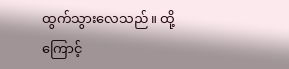ထွက်သွားလေသည်။ ထို့ကြောင့်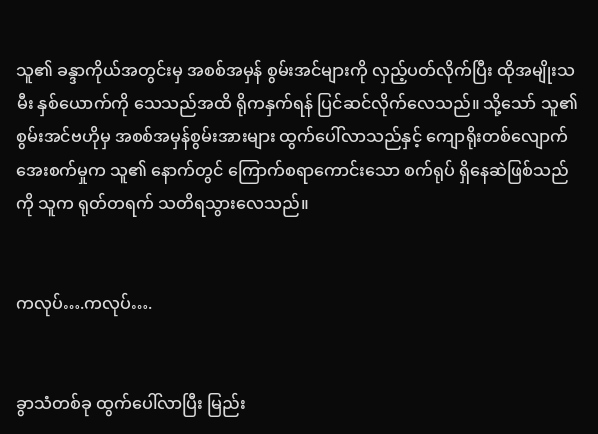သူ၏ ခန္ဒာကိုယ်အတွင်းမှ အစစ်အမှန် စွမ်းအင်များကို လှည့်ပတ်လိုက်ပြီး ထိုအမျိုးသမီး နှစ်ယောက်ကို သေသည်အထိ ရိုကနှက်ရန် ပြင်ဆင်လိုက်လေသည်။ သို့သော် သူ၏ စွမ်းအင်ဗဟိုမှ အစစ်အမှန်စွမ်းအားများ ထွက်ပေါ်လာသည်နှင့် ကျောရိုးတစ်လျောက် အေးစက်မှုက သူ၏ နောက်တွင် ကြောက်စရာကောင်းသော စက်ရုပ် ရှိနေဆဲဖြစ်သည်ကို သူက ရုတ်တရက် သတိရသွားလေသည်။


ကလုပ်….ကလုပ်….


ခွာသံတစ်ခု ထွက်ပေါ်လာပြီး မြည်း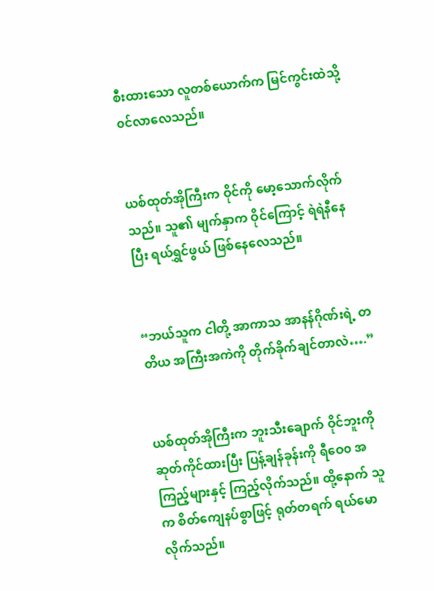စီးထားသော လူတစ်ယောက်က မြင်ကွင်းထဲသို့ ၀င်လာလေသည်။


ယစ်ထုတ်အိုကြီးက ဝိုင်ကို မော့သောက်လိုက်သည်။ သူ၏ မျက်နှာက ဝိုင်ကြောင့် ရဲရဲနီနေပြီး ရယ်ရွှင်ဖွယ် ဖြစ်နေလေသည်။


“ဘယ်သူက ငါတို့ အာကာသ အာနန်ဂိုဏ်းရဲ့ တတိယ အကြီးအကဲကို တိုက်ခိုက်ချင်တာလဲ….”


ယစ်ထုတ်အိုကြီးက ဘူးသီးချောက် ဝိုင်ဘူးကို ဆုတ်ကိုင်ထားပြီး ပြန့်ချန်ခုန်းကို ရီဝေ၀ အကြည့်များနှင့် ကြည့်လိုက်သည်။ ထို့နောက် သူက စိတ်ကျေနပ်စွာဖြင့် ရုတ်တရက် ရယ်မောလိုက်သည်။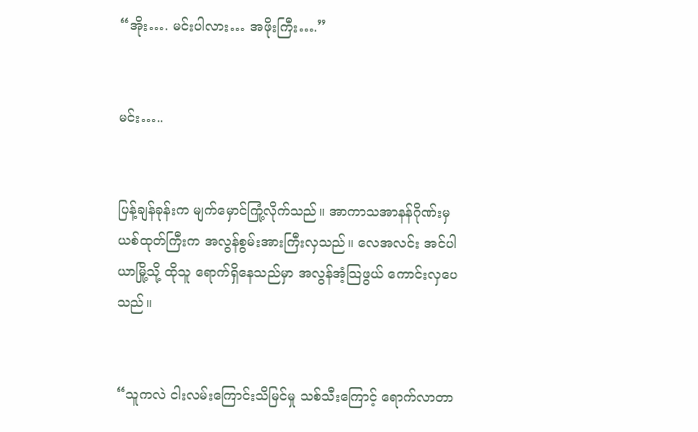“အိုး…. မင်းပါလား… အဖိုးကြီး….”


မင်း…..


ပြန့်ချန်ခုန်းက မျက်မှောင်ကြုံ့လိုက်သည်။ အာကာသအာနန်ဂိုဏ်းမှ ယစ်ထုတ်ကြီးက အလွန်စွမ်းအားကြီးလှသည်။ လေအလင်း အင်ပါယာမြို့သို့ ထိုသူ ရောက်ရှိနေသည်မှာ အလွန်အံ့သြဖွယ် ကောင်းလှပေသည်။


“သူကလဲ ငါးလမ်းကြောင်းသိမြင်မှု သစ်သီးကြောင့် ရောက်လာတာ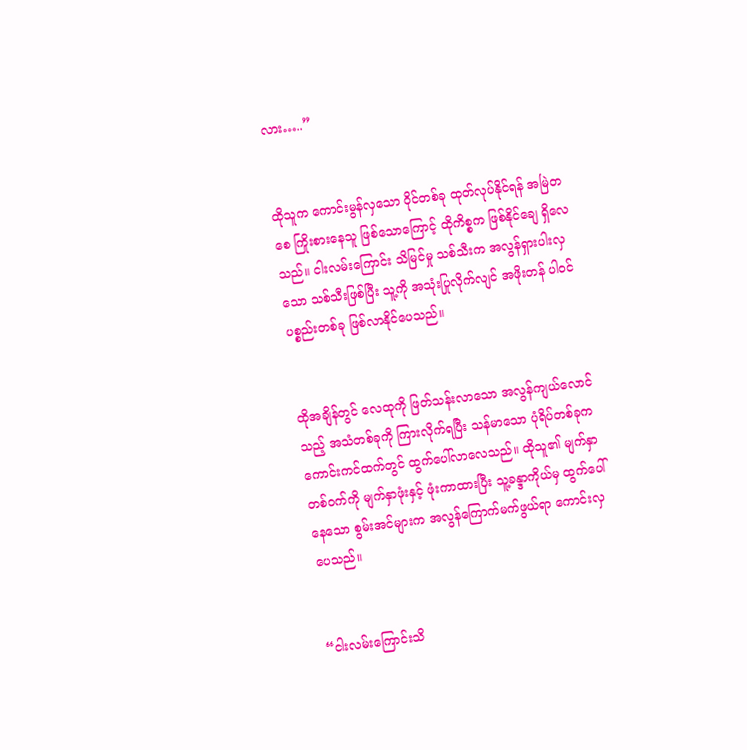လား…..”


ထိုသူက ကောင်းမွန်လှသော ဝိုင်တစ်ခု ထုတ်လုပ်နိုင်ရန် အမြဲတစေ ကြိုးစားနေသူ ဖြစ်သောကြောင့် ထိုကိစ္စက ဖြစ်နိုင်ချေ ရှိလေသည်။ ငါးလမ်းကြောင်း သိမြင်မှု သစ်သီးက အလွန်ရှားပါးလှသော သစ်သီးဖြစ်ပြီး သူ့ကို အသုံးပြုလိုက်လျင် အဖိုးတန် ပါ၀င်ပစ္စည်းတစ်ခု ဖြစ်လာနိုင်ပေသည်။


ထိုအချိန်တွင် လေထုကို ဖြတ်သန်းလာသော အလွန်ကျယ်လောင်သည့် အသံတစ်ခုကို ကြားလိုက်ရပြီး သန်မာသော ပုံရိပ်တစ်ခုက ကောင်းကင်ထက်တွင် ထွက်ပေါ်လာလေသည်။ ထိုသူ၏ မျက်နှာတစ်၀က်ကို မျက်နှာဖုံးနှင့် ဖုံးကာထားပြီး သူ့ခန္ဒာကိုယ်မှ ထွက်ပေါ်နေသော စွမ်းအင်များက အလွန်ကြောက်မက်ဖွယ်ရာ ကောင်းလှပေသည်။


“ငါးလမ်းကြောင်းသိ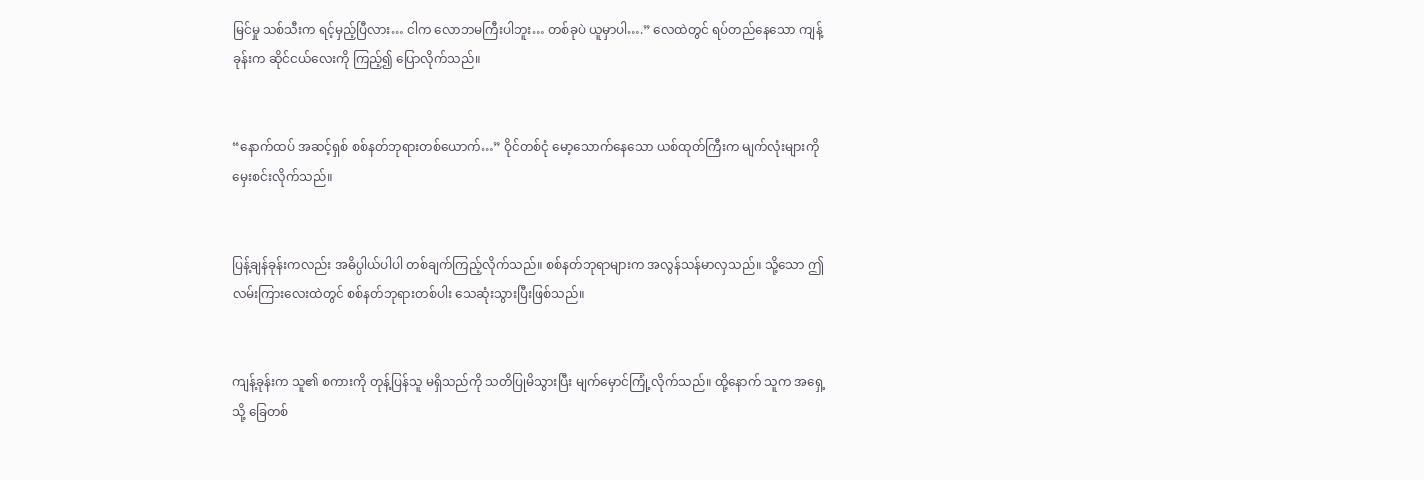မြင်မှု သစ်သီးက ရင့်မှည့်ပြီလား… ငါက လောဘမကြီးပါဘူး… တစ်ခုပဲ ယူမှာပါ….” လေထဲတွင် ရပ်တည်နေသော ကျန့်ခုန်းက ဆိုင်ငယ်လေးကို ကြည့်၍ ပြောလိုက်သည်။


“နောက်ထပ် အဆင့်ရှစ် စစ်နတ်ဘုရားတစ်ယောက်…” ဝိုင်တစ်ငုံ မော့သောက်နေသော ယစ်ထုတ်ကြီးက မျက်လုံးများကို မှေးစင်းလိုက်သည်။


ပြန့်ချန်ခုန်းကလည်း အဓိပ္ပါယ်ပါပါ တစ်ချက်ကြည့်လိုက်သည်။ စစ်နတ်ဘုရာများက အလွန်သန်မာလှသည်။ သို့သော ဤလမ်းကြားလေးထဲတွင် စစ်နတ်ဘုရားတစ်ပါး သေဆုံးသွားပြီးဖြစ်သည်။


ကျန့်ခုန်းက သူ၏ စကားကို တုန့်ပြန်သူ မရှိသည်ကို သတိပြုမိသွားပြီး မျက်မှောင်ကြုံ့လိုက်သည်။ ထို့နောက် သူက အရှေ့သို့ ခြေတစ်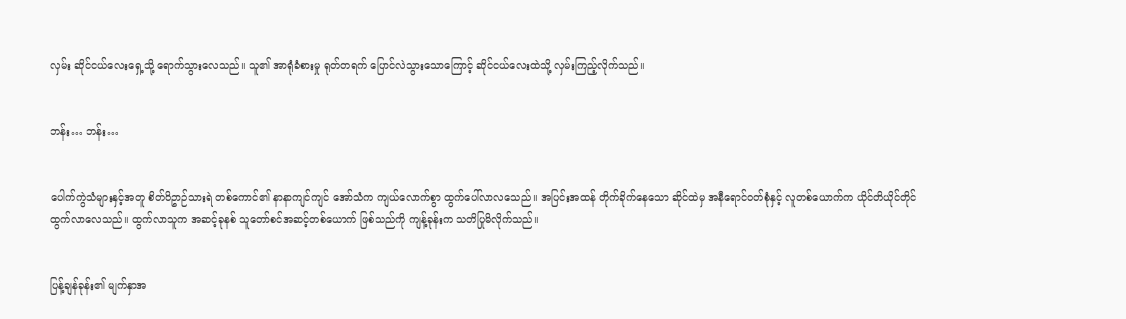လှမ်း ဆိုင်ငယ်လေးရှေ့သို့ ရောက်သွားလေသည်။ သူ၏ အာရုံခံစားမှု ရုတ်တရက် ပြောင်လဲသွားသောကြောင့် ဆိုင်ငယ်လေးထဲသို့ လှမ်းကြည့်လိုက်သည်။


ဘန်း… ဘန်း…


ပေါက်ကွဲသံများနှင့်အတူ စိတ်ဝိဥာဉ်သားရဲ တစ်ကောင်၏ နာနာကျင်ကျင် အော်သံက ကျယ်လောက်စွာ ထွက်ပေါ်လာလသေည်။ အပြင်းအထန် တိုက်ခိုက်နေသော ဆိုင်ထဲမှ အနီရောင်၀တ်စုံနှင့် လူတစ်ယောက်က ယိုင်တိယိုင်တိုင် ထွက်လာလေသည်။ ထွက်လာသူက အဆင့်ခုနစ် သူတော်စင်အဆင့်တစ်ယောက် ဖြစ်သည်ကို ကျန့်ခုန်းက သတိပြုမိလိုက်သည်။


ပြန့်ချန်ခုန်း၏ မျက်နှာအ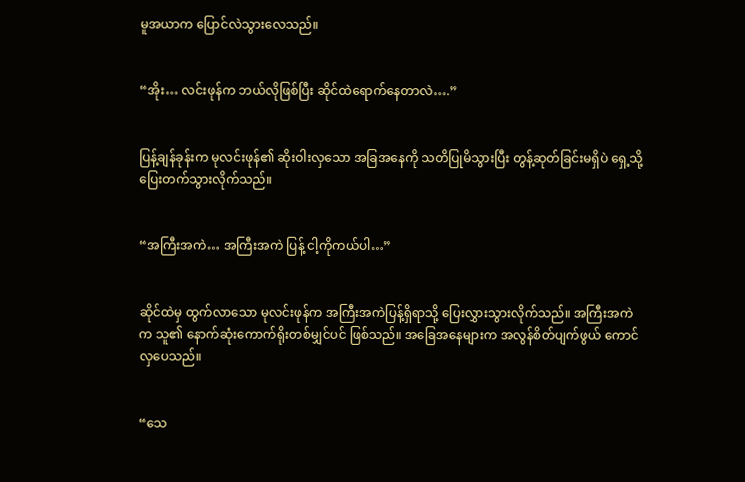မူအယာက ပြောင်လဲသွားလေသည်။


“အိုး… လင်းဖုန်က ဘယ်လိုဖြစ်ပြီး ဆိုင်ထဲရောက်နေတာလဲ….”


ပြန့်ချန်ခုန်းက မုလင်းဖုန်၏ ဆိုးဝါးလှသော အခြအနေကို သတိပြုမိသွားပြီး တွန့်ဆုတ်ခြင်းမရှိပဲ ရှေ့သို့ ပြေးတက်သွားလိုက်သည်။


“အကြီးအကဲ… အကြီးအကဲ ပြန့် ငါ့ကိုကယ်ပါ…”


ဆိုင်ထဲမှ ထွက်လာသော မုလင်းဖုန်က အကြီးအကဲပြန့်ရှိရာသို့ ပြေးလွှားသွားလိုက်သည်။ အကြီးအကဲက သူ၏ နောက်ဆုံးကောက်ရိုးတစ်မျှင်ပင် ဖြစ်သည်။ အခြေအနေများက အလွန်စိတ်ပျက်ဖွယ် ကောင်လှပေသည်။


“သေ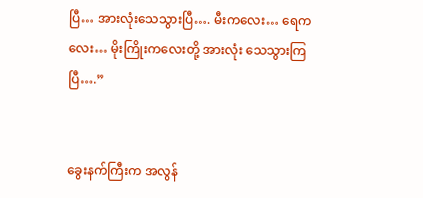ပြီ… အားလုံးသေသွားပြီ…. မီးကလေး… ရေကလေး… မိုးကြိုးကလေးတို့ အားလုံး သေသွားကြပြီ….”


ခွေးနက်ကြီးက အလွန်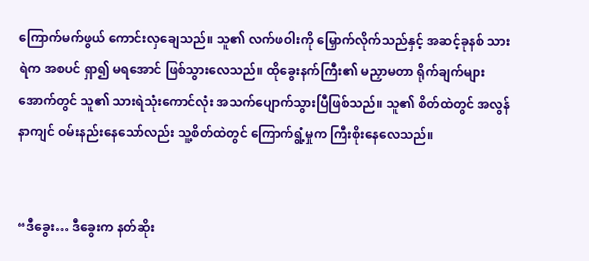ကြောက်မက်ဖွယ် ကောင်းလှချေသည်။ သူ၏ လက်ဖဝါးကို မြှောက်လိုက်သည်နှင့် အဆင့်ခုနစ် သားရဲက အစပင် ရှာ၍ မရအောင် ဖြစ်သွားလေသည်။ ထိုခွေးနက်ကြီး၏ မညှာမတာ ရိုက်ချက်များအောက်တွင် သူ၏ သားရဲသုံးကောင်လုံး အသက်ပျောက်သွားပြီဖြစ်သည်။ သူ၏ စိတ်ထဲတွင် အလွန်နာကျင် ဝမ်းနည်းနေသော်လည်း သူ့စိတ်ထဲတွင် ကြောက်ရွံ့မှုက ကြီးစိုးနေလေသည်။


“ဒီခွေး… ဒီခွေးက နတ်ဆိုး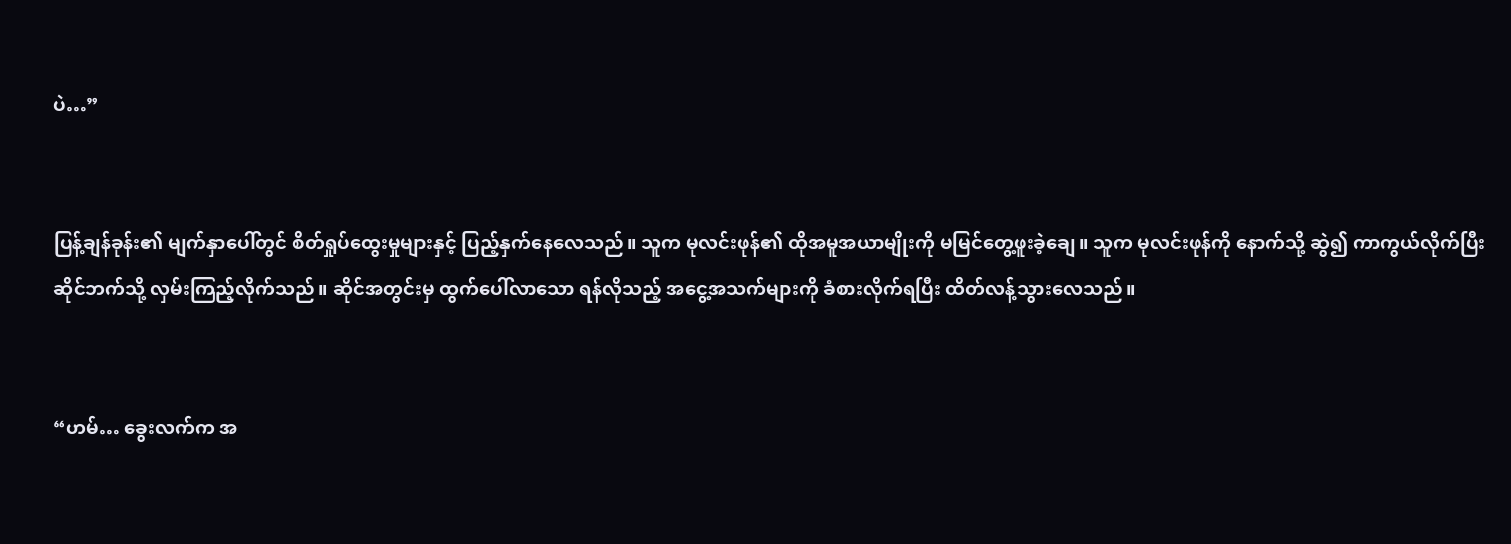ပဲ…”


ပြန့်ချန်ခုန်း၏ မျက်နှာပေါ်တွင် စိတ်ရှုပ်ထွေးမှုများနှင့် ပြည့်နှက်နေလေသည်။ သူက မုလင်းဖုန်၏ ထိုအမူအယာမျိုးကို မမြင်တွေ့ဖူးခဲ့ချေ။ သူက မုလင်းဖုန်ကို နောက်သို့ ဆွဲ၍ ကာကွယ်လိုက်ပြီး ဆိုင်ဘက်သို့ လှမ်းကြည့်လိုက်သည်။ ဆိုင်အတွင်းမှ ထွက်ပေါ်လာသော ရန်လိုသည့် အငွေ့အသက်များကို ခံစားလိုက်ရပြီး ထိတ်လန့်သွားလေသည်။


“ဟမ်… ခွေးလက်က အ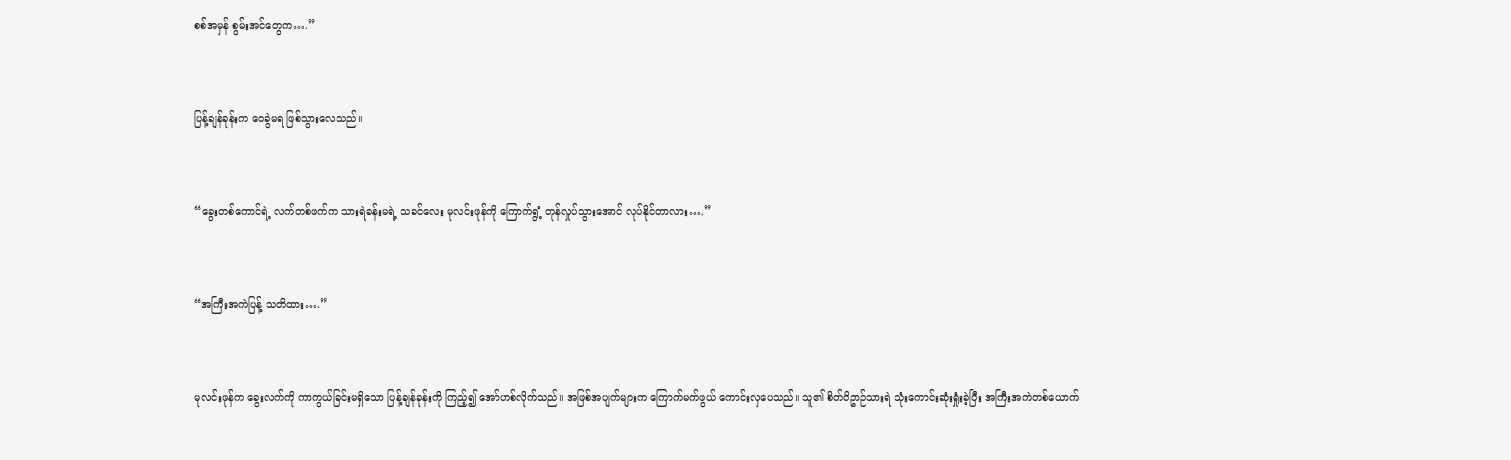စစ်အမှန် စွမ်းအင်တွေက….”


ပြန့်ချန်ခုန်းက ဝေခွဲမရ ဖြစ်သွားလေသည်။


“ခွေးတစ်ကောင်ရဲ့ လက်တစ်ဖက်က သားရဲခန်းမရဲ့ သခင်လေး မုလင်းဖုန်ကို ကြောက်ရွံ့ တုန်လှုပ်သွားအောင် လုပ်နိုင်တာလား….”


“အကြီးအကဲပြန့် သတိထား….”


မုလင်းဖုန်က ခွေးလက်ကို ကာကွယ်ခြင်းမရှိသော ပြန့်ချန်ခုန်းကို ကြည့်၍ အော်ဟစ်လိုက်သည်။ အဖြစ်အပျက်များက ကြောက်မက်ဖွယ် ကောင်းလှပေသည်။ သူ၏ စိတ်ဝိဥာဉ်သားရဲ သုံးကောင်းဆုံးရှုံးခဲ့ပြီး အကြီးအကဲတစ်ယောက်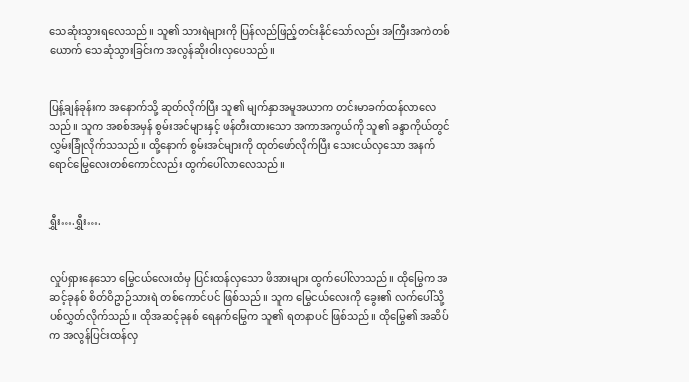သေဆုံးသွားရလေသည်။ သူ၏ သားရဲများကို ပြန်လည်ဖြည့်တင်းနိုင်သော်လည်း အကြီးအကဲတစ်ယောက် သေဆုံသွားခြင်းက အလွန်ဆိုးဝါးလှပေသည်။


ပြန့်ချန်ခုန်းက အနောက်သို့ ဆုတ်လိုက်ပြီး သူ၏ မျက်နှာအမူအယာက တင်းမာခက်ထန်လာလေသည်။ သူက အစစ်အမှန် စွမ်းအင်များနှင့် ဖန်တီးထားသော အကာအကွယ်ကို သူ၏ ခန္ဒာကိုယ်တွင် လွှမ်းခြုံလိုက်သသည်။ ထို့နောက် စွမ်းအင်များကို ထုတ်ဖော်လိုက်ပြီး သေးငယ်လှသော အနက်ရောင်မြွေလေးတစ်ကောင်လည်း ထွက်ပေါ်လာလေသည်။


ရွှီး….ရွှီး….


လှုပ်ရှားနေသော မြွေငယ်လေးထံမှ ပြင်းထန်လှသော ဖိအားများ ထွက်ပေါ်လာသည်။ ထိုမြွေက အဆင့်ခုနစ် စိတ်ဝိဥာဉ်သားရဲ တစ်ကောင်ပင် ဖြစ်သည်။ သူက မြွေငယ်လေးကို ခွေး၏ လက်ပေါ်သို့ ပစ်လွှတ်လိုက်သည်။ ထိုအဆင့်ခုနစ် ရေနက်မြွေက သူ၏ ရတနာပင် ဖြစ်သည်။ ထိုမြွေ၏ အဆိပ်က အလွန်ပြင်းထန်လှ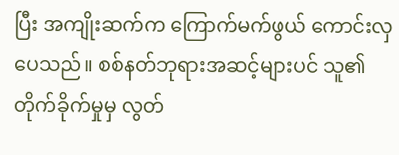ပြီး အကျိုးဆက်က ကြောက်မက်ဖွယ် ကောင်းလှပေသည်။ စစ်နတ်ဘုရားအဆင့်များပင် သူ၏ တိုက်ခိုက်မှုမှ လွတ်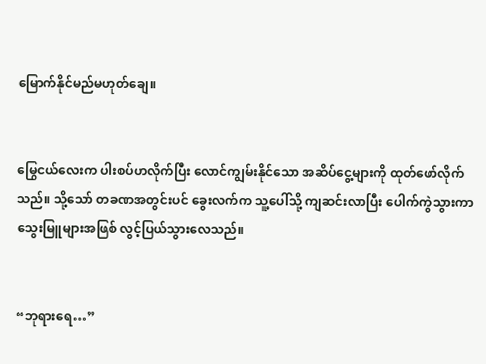မြောက်နိုင်မည်မဟုတ်ချေ။


မြွေငယ်လေးက ပါးစပ်ဟလိုက်ပြီး လောင်ကျွမ်းနိုင်သော အဆိပ်ငွေ့များကို ထုတ်ဖော်လိုက်သည်။ သို့သော် တခဏအတွင်းပင် ခွေးလက်က သူ့ပေါ်သို့ ကျဆင်းလာပြီး ပေါက်ကွဲသွားကာ သွေးမြူများအဖြစ် လွင့်ပြယ်သွားလေသည်။


“ဘုရားရေ…”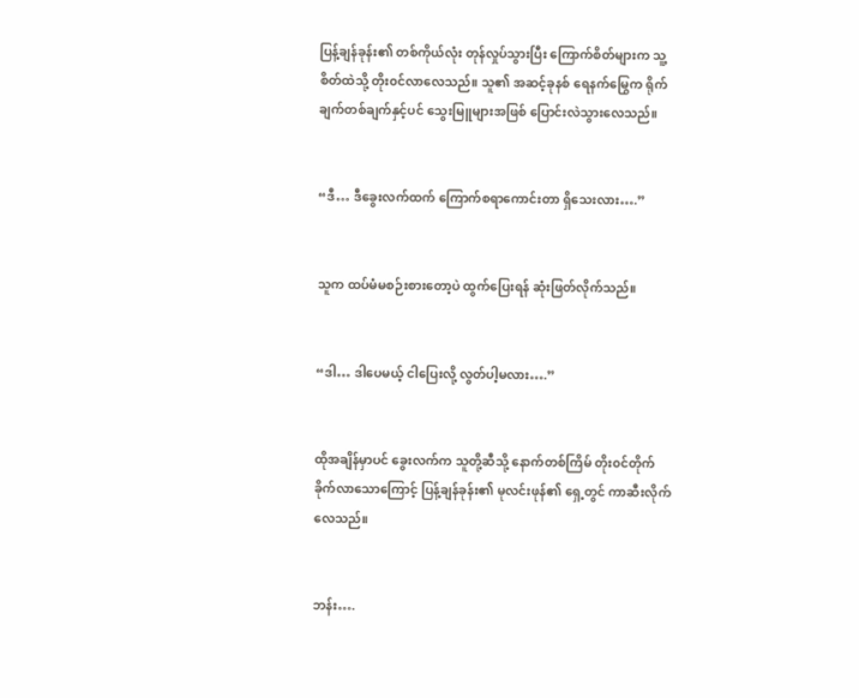ပြန့်ချန်ခုန်း၏ တစ်ကိုယ်လုံး တုန်လှုပ်သွားပြီး ကြောက်စိတ်များက သူ့စိတ်ထဲသို့ တိုး၀င်လာလေသည်။ သူ၏ အဆင့်ခုနစ် ရေနက်မြွေက ရိုက်ချက်တစ်ချက်နှင့်ပင် သွေးမြူများအဖြစ် ပြောင်းလဲသွားလေသည်။


“ဒီ… ဒီခွေးလက်ထက် ကြောက်စရာကောင်းတာ ရှိသေးလား….”


သူက ထပ်မံမစဉ်းစားတော့ပဲ ထွက်ပြေးရန် ဆုံးဖြတ်လိုက်သည်။


“ဒါ… ဒါပေမယ့် ငါပြေးလို့ လွတ်ပါ့မလား….”


ထိုအချိန်မှာပင် ခွေးလက်က သူတို့ဆီသို့ နောက်တစ်ကြိမ် တိုး၀င်တိုက်ခိုက်လာသောကြောင့် ပြန့်ချန်ခုန်း၏ မုလင်းဖုန်၏ ရှေ့တွင် ကာဆီးလိုက်လေသည်။


ဘန်း….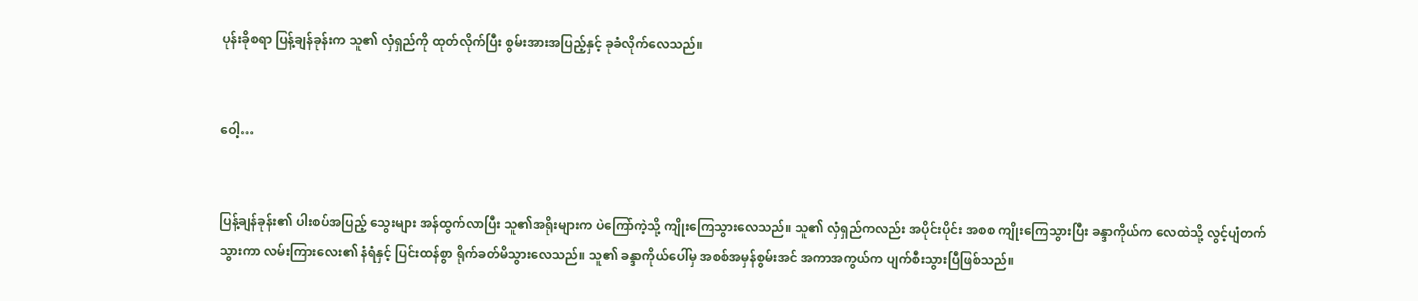ပုန်းခိုစရာ ပြန့်ချန်ခုန်းက သူ၏ လှံရှည်ကို ထုတ်လိုက်ပြီး စွမ်းအားအပြည့်နှင့် ခုခံလိုက်လေသည်။


ဝေါ့…


ပြန့်ချန်ခုန်း၏ ပါးစပ်အပြည့် သွေးများ အန်ထွက်လာပြီး သူ၏အရိုးများက ပဲကြော်ကဲ့သို့ ကျိုးကြေသွားလေသည်။ သူ၏ လှံရှည်ကလည်း အပိုင်းပိုင်း အစစ ကျိုးကြေသွားပြီး ခန္ဒာကိုယ်က လေထဲသို့ လွင့်ပျံတက်သွားကာ လမ်းကြားလေး၏ နံရံနှင့် ပြင်းထန်စွာ ရိုက်ခတ်မိသွားလေသည်။ သူ၏ ခန္ဒာကိုယ်ပေါ်မှ အစစ်အမှန်စွမ်းအင် အကာအကွယ်က ပျက်စီးသွားပြီဖြစ်သည်။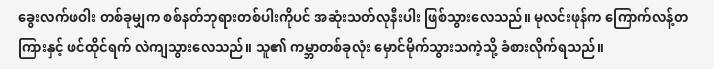ခွေးလက်ဖဝါး တစ်ခုမျှက စစ်နတ်ဘုရားတစ်ပါးကိုပင် အဆုံးသတ်လုနီးပါး ဖြစ်သွားလေသည်။ မုလင်းဖုန်က ကြောက်လန့်တကြားနှင့် ဖင်ထိုင်ရက် လဲကျသွားလေသည်။ သူ၏ ကမ္ဘာတစ်ခုလုံး မှောင်မိုက်သွားသကဲ့သို့ ခံစားလိုက်ရသည်။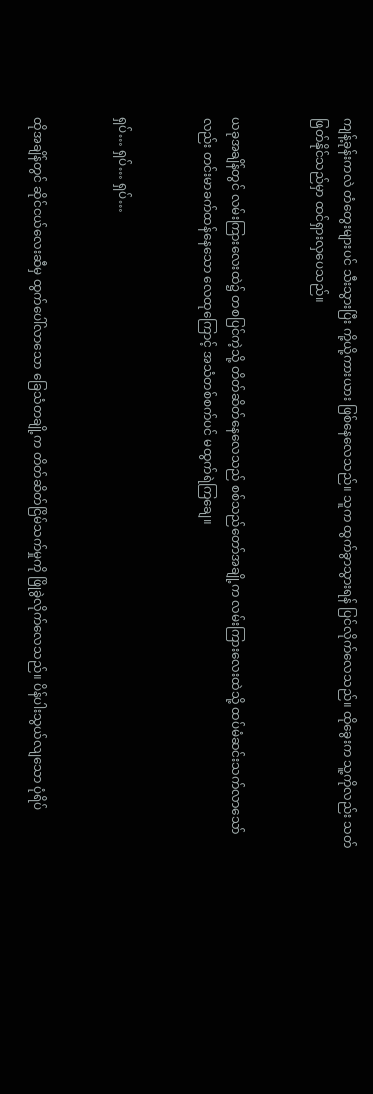ကျန့်ခုန်းကလဲ တံတွေးများပင် သီးသွားပြီး ကို့ယို့ကားယား ဖြစ်နေလေသည်။ သူက ထွက်ခွာသွားရန် ပြင်လိုက်လေသည်။ ထိုခွေးက သူ့ကိုလည်း သတ်ဖြတ်နိုင်သည်မှာ ထင်ရှားလှပေသည်။


ယခုအချိန်တွင် လမ်းကြားလေးထဲ၌ တစပြင်ကဲ့သို့ တိတ်ဆိတ်နေလေသည် စစ်သည်တော်အချို့က လမ်းကြားလေးထဲသို့ ထပ်မံဆင်းသက်လာသော်လည်း တင်းမာခက်ထန်နေသော လေထုကြောင့် အသံတစ်စက်ပင် မထွက်ရဲကြချေ။


ရှပ်… ရှပ်… ရှပ်…


ထိုအချိန်တွင် ဆိုင်ငယ်လေးဆီမှ ထွက်ပေါ်လာသော ခြေသံတချို့က တိတ်ဆိတ်ငြိမ်သက်မှုကို ဖြိုခွဲလိုက်လေသည်။ ပိန်ပါးသွယ်လျသော ပုံရိပ်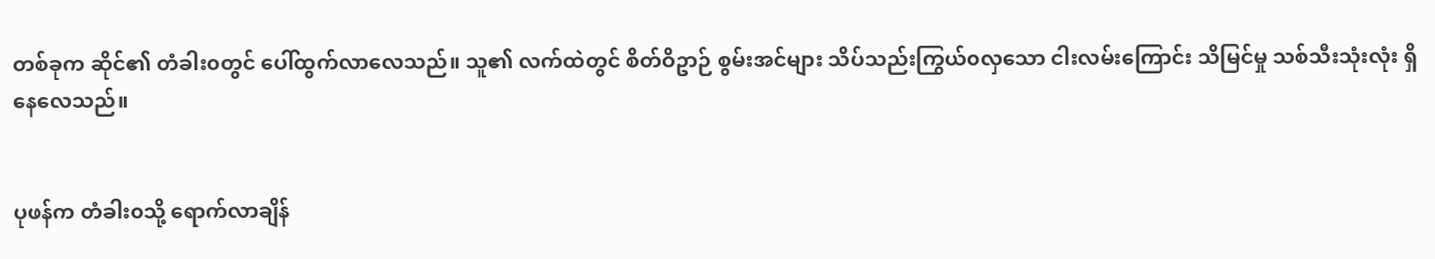တစ်ခုက ဆိုင်၏ တံခါး၀တွင် ပေါ်ထွက်လာလေသည်။ သူ၏ လက်ထဲတွင် စိတ်ဝိဥာဉ် စွမ်းအင်များ သိပ်သည်းကြွယ်၀လှသော ငါးလမ်းကြောင်း သိမြင်မှု သစ်သီးသုံးလုံး ရှိနေလေသည်။


ပုဖန်က တံခါး၀သို့ ရောက်လာချိန်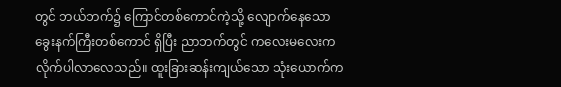တွင် ဘယ်ဘက်၌ ကြောင်တစ်ကောင်ကဲ့သို့ လျောက်နေသော ခွေးနက်ကြီးတစ်ကောင် ရှိပြီး ညာဘက်တွင် ကလေးမလေးက လိုက်ပါလာလေသည်။ ထူးခြားဆန်းကျယ်သော သုံးယောက်က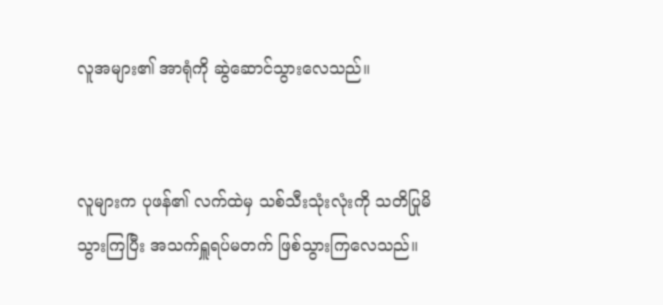လူအများ၏ အာရုံကို ဆွဲဆောင်သွားလေသည်။


လူများက ပုဖန်၏ လက်ထဲမှ သစ်သီးသုံးလုံးကို သတိပြုမိသွားကြပြီး အသက်ရှူရပ်မတက် ဖြစ်သွားကြလေသည်။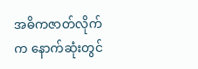အဓိကဇာတ်လိုက်က နောက်ဆုံးတွင်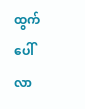ထွက်ပေါ်လာ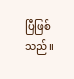ပြီဖြစ်သည်။